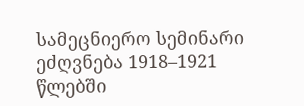სამეცნიერო სემინარი ეძღვნება 1918–1921 წლებში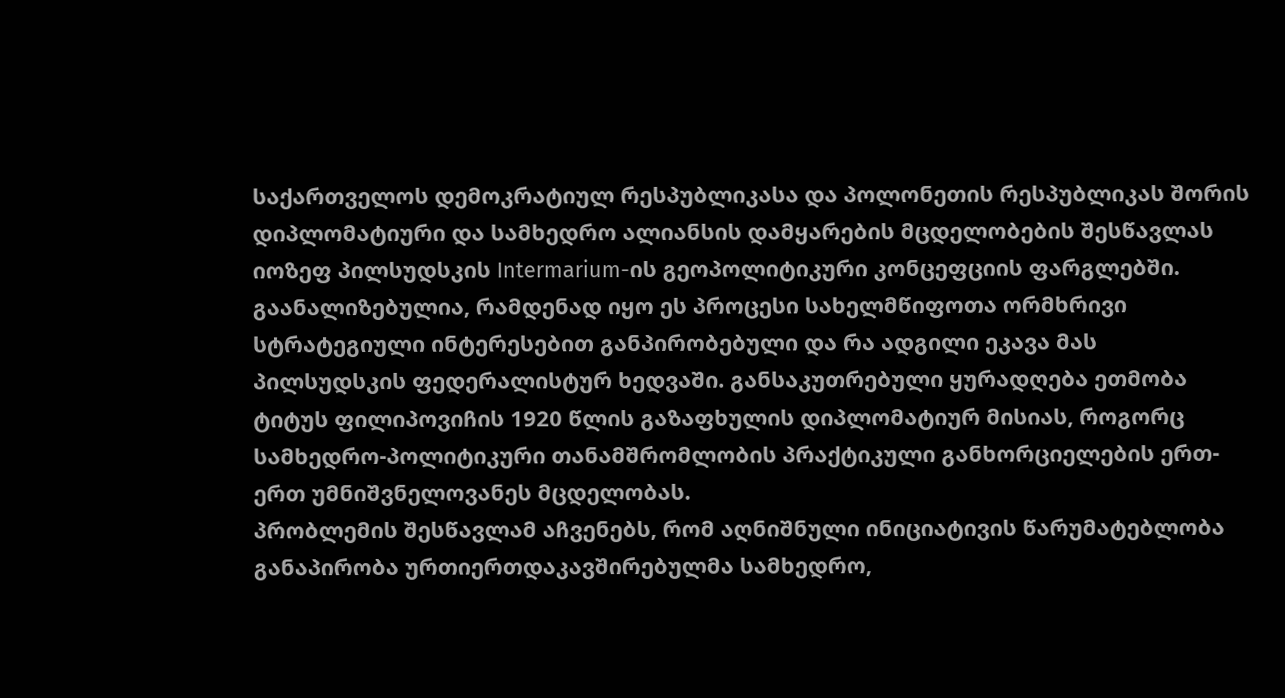საქართველოს დემოკრატიულ რესპუბლიკასა და პოლონეთის რესპუბლიკას შორის დიპლომატიური და სამხედრო ალიანსის დამყარების მცდელობების შესწავლას იოზეფ პილსუდსკის Intermarium-ის გეოპოლიტიკური კონცეფციის ფარგლებში. გაანალიზებულია, რამდენად იყო ეს პროცესი სახელმწიფოთა ორმხრივი სტრატეგიული ინტერესებით განპირობებული და რა ადგილი ეკავა მას პილსუდსკის ფედერალისტურ ხედვაში. განსაკუთრებული ყურადღება ეთმობა ტიტუს ფილიპოვიჩის 1920 წლის გაზაფხულის დიპლომატიურ მისიას, როგორც სამხედრო-პოლიტიკური თანამშრომლობის პრაქტიკული განხორციელების ერთ-ერთ უმნიშვნელოვანეს მცდელობას.
პრობლემის შესწავლამ აჩვენებს, რომ აღნიშნული ინიციატივის წარუმატებლობა განაპირობა ურთიერთდაკავშირებულმა სამხედრო,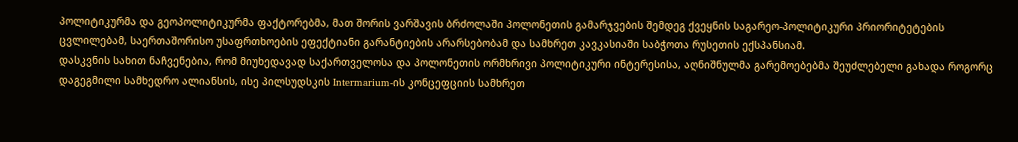პოლიტიკურმა და გეოპოლიტიკურმა ფაქტორებმა, მათ შორის ვარშავის ბრძოლაში პოლონეთის გამარჯვების შემდეგ ქვეყნის საგარეო-პოლიტიკური პრიორიტეტების ცვლილებამ, საერთაშორისო უსაფრთხოების ეფექტიანი გარანტიების არარსებობამ და სამხრეთ კავკასიაში საბჭოთა რუსეთის ექსპანსიამ.
დასკვნის სახით ნაჩვენებია, რომ მიუხედავად საქართველოსა და პოლონეთის ორმხრივი პოლიტიკური ინტერესისა, აღნიშნულმა გარემოებებმა შეუძლებელი გახადა როგორც დაგეგმილი სამხედრო ალიანსის, ისე პილსუდსკის Intermarium-ის კონცეფციის სამხრეთ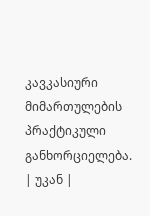კავკასიური მიმართულების პრაქტიკული განხორციელება.
| უკან |